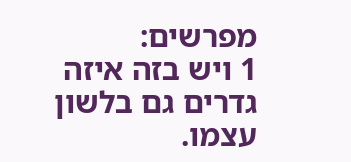מפרשים:
1 ויש בזה איזה גדרים גם בלשון עצמו.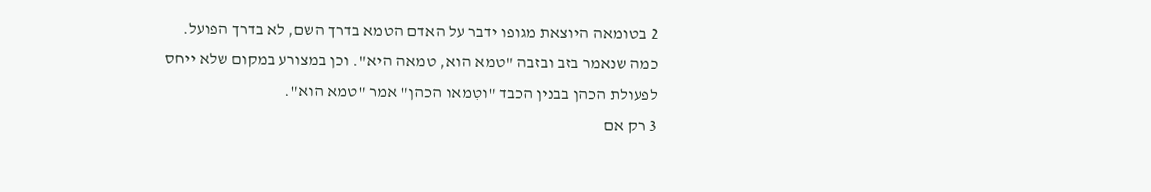2 בטומאה היוצאת מגופו ידבר על האדם הטמא בדרך השם, לא בדרך הפועל. כמה שנאמר בזב ובזבה "טמא הוא, טמאה היא". וכן במצורע במקום שלא ייחס לפעולת הכהן בבנין הכבד "וטִמאו הכהן" אמר "טמא הוא".
3 רק אם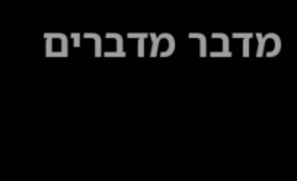מדבר מדברים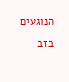הנוגעים בזב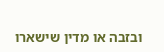ובזבה או מדין שישארו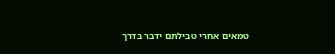טמאים אחרי טבילתם ידבר בדרך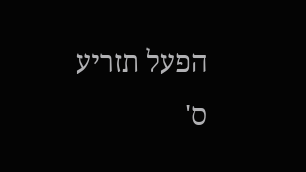הפעל תזריע ס'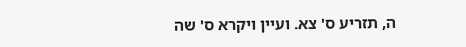ה, תזריע ס' צא. ועיין ויקרא ס' שה